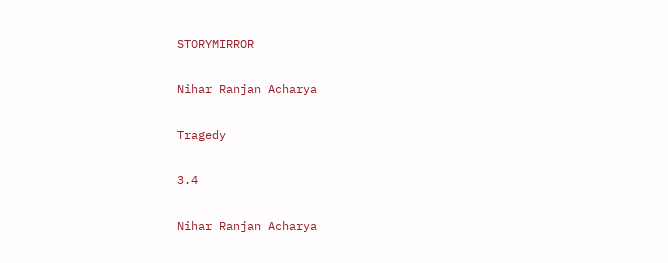STORYMIRROR

Nihar Ranjan Acharya

Tragedy

3.4

Nihar Ranjan Acharya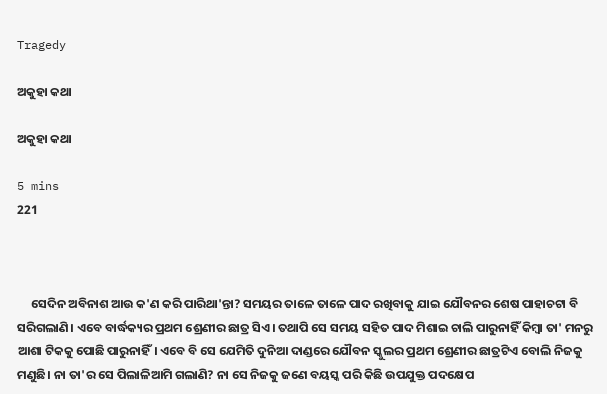Tragedy

ଅକୁହା କଥା

ଅକୁହା କଥା

5 mins
221



     ସେଦିନ ଅବିନାଶ ଆଉ କ'ଣ କରି ପାରିଥା'ନ୍ତା? ସମୟର ତାଳେ ତାଳେ ପାଦ ରଖିବାକୁ ଯାଇ ଯୌବନର ଶେଷ ପାହାଚଟା ବି ସରିଗଲାଣି। ଏବେ ବାର୍ଦ୍ଧକ୍ୟର ପ୍ରଥମ ଶ୍ରେଣୀର ଛାତ୍ର ସିଏ। ତଥାପି ସେ ସମୟ ସହିତ ପାଦ ମିଶାଇ ଚାଲି ପାରୁନାହିଁ କିମ୍ବା ତା' ମନରୁ ଆଶା ଟିକକୁ ପୋଛି ପାରୁନାହିଁ। ଏବେ ବି ସେ ଯେମିତି ଦୁନିଆ ଦାଣ୍ଡରେ ଯୌବନ ସ୍କୁଲର ପ୍ରଥମ ଶ୍ରେଣୀର ଛାତ୍ରଟିଏ ବୋଲି ନିଜକୁ ମଣୁଛି। ନା ତା'ର ସେ ପିଲାଳିଆମି ଗଲାଣି? ନା ସେ ନିଜକୁ ଜଣେ ବୟସ୍କ ପରି କିଛି ଉପଯୁକ୍ତ ପଦକ୍ଷେପ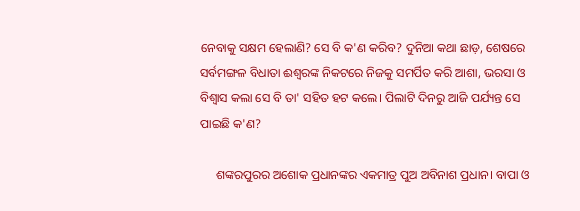ନେବାକୁ ସକ୍ଷମ ହେଲାଣି? ସେ ବି କ'ଣ କରିବ? ଦୁନିଆ କଥା ଛାଡ଼, ଶେଷରେ ସର୍ବମଙ୍ଗଳ ବିଧାତା ଈଶ୍ୱରଙ୍କ ନିକଟରେ ନିଜକୁ ସମର୍ପିତ କରି ଆଶା, ଭରସା ଓ ବିଶ୍ବାସ କଲା ସେ ବି ତା' ସହିତ ହଟ କଲେ। ପିଲାଟି ଦିନରୁ ଆଜି ପର୍ଯ୍ୟନ୍ତ ସେ ପାଇଛି କ'ଣ?

     ଶଙ୍କରପୁରର ଅଶୋକ ପ୍ରଧାନଙ୍କର ଏକମାତ୍ର ପୁଅ ଅବିନାଶ ପ୍ରଧାନ। ବାପା ଓ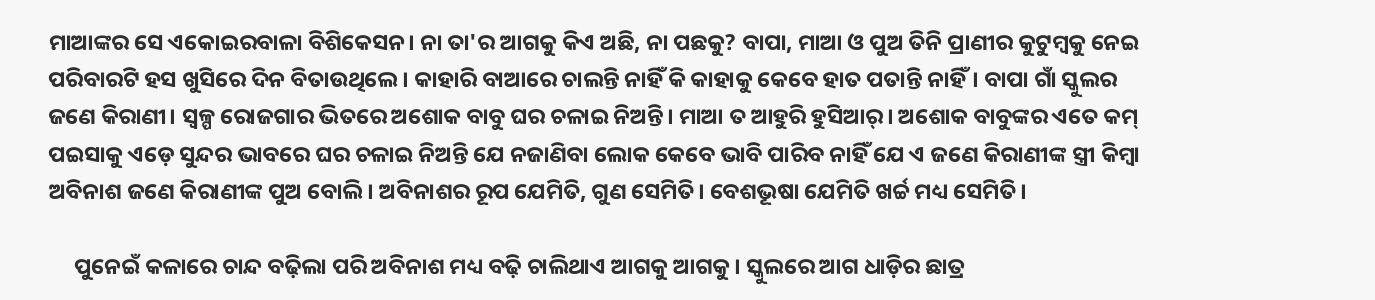ମାଆଙ୍କର ସେ ଏକୋଇରବାଳା ବିଶିକେସନ। ନା ତା'ର ଆଗକୁ କିଏ ଅଛି, ନା ପଛକୁ? ବାପା, ମାଆ ଓ ପୁଅ ତିନି ପ୍ରାଣୀର କୁଟୁମ୍ବକୁ ନେଇ ପରିବାରଟି ହସ ଖୁସିରେ ଦିନ ବିତାଉଥିଲେ। କାହାରି ବାଆରେ ଚାଲନ୍ତି ନାହିଁ କି କାହାକୁ କେବେ ହାତ ପତାନ୍ତି ନାହିଁ। ବାପା ଗାଁ ସ୍କୁଲର ଜଣେ କିରାଣୀ। ସ୍ବଳ୍ପ ରୋଜଗାର ଭିତରେ ଅଶୋକ ବାବୁ ଘର ଚଳାଇ ନିଅନ୍ତି। ମାଆ ତ ଆହୁରି ହୁସିଆର୍। ଅଶୋକ ବାବୁଙ୍କର ଏତେ କମ୍ ପଇସାକୁ ଏଡ଼େ ସୁନ୍ଦର ଭାବରେ ଘର ଚଳାଇ ନିଅନ୍ତି ଯେ ନଜାଣିବା ଲୋକ କେବେ ଭାବି ପାରିବ ନାହିଁ ଯେ ଏ ଜଣେ କିରାଣୀଙ୍କ ସ୍ତ୍ରୀ କିମ୍ବା ଅବିନାଶ ଜଣେ କିରାଣୀଙ୍କ ପୁଅ ବୋଲି। ଅବିନାଶର ରୂପ ଯେମିତି, ଗୁଣ ସେମିତି। ବେଶଭୂଷା ଯେମିତି ଖର୍ଚ୍ଚ ମଧ୍ୟ ସେମିତି।

     ପୁନେଇଁ କଳାରେ ଚାନ୍ଦ ବଢ଼ିଲା ପରି ଅବିନାଶ ମଧ୍ୟ ବଢ଼ି ଚାଲିଥାଏ ଆଗକୁ ଆଗକୁ। ସ୍କୁଲରେ ଆଗ ଧାଡ଼ିର ଛାତ୍ର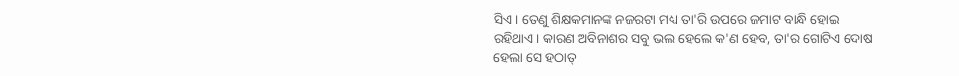ସିଏ। ତେଣୁ ଶିକ୍ଷକମାନଙ୍କ ନଜରଟା ମଧ୍ୟ ତା'ରି ଉପରେ ଜମାଟ ବାନ୍ଧି ହୋଇ ରହିଥାଏ। କାରଣ ଅବିନାଶର ସବୁ ଭଲ ହେଲେ କ'ଣ ହେବ, ତା'ର ଗୋଟିଏ ଦୋଷ ହେଲା ସେ ହଠାତ୍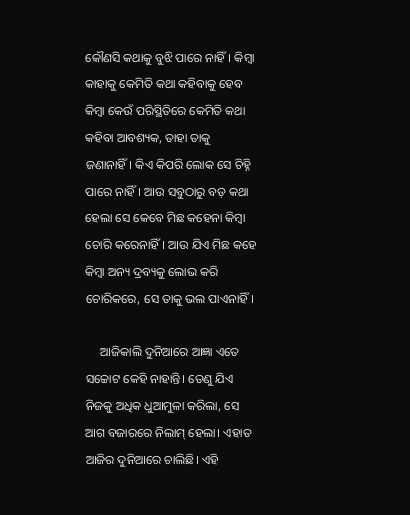କୌଣସି କଥାକୁ ବୁଝି ପାରେ ନାହିଁ। କିମ୍ବା କାହାକୁ କେମିତି କଥା କହିବାକୁ ହେବ କିମ୍ବା କେଉଁ ପରିସ୍ଥିତିରେ କେମିତି କଥା କହିବା ଆବଶ୍ୟକ, ତାହା ତାକୁ ଜଣାନାହିଁ। କିଏ କିପରି ଲୋକ ସେ ଚିହ୍ନି ପାରେ ନାହିଁ। ଆଉ ସବୁଠାରୁ ବଡ଼ କଥା ହେଲା ସେ କେବେ ମିଛ କହେନା କିମ୍ବା ଚୋରି କରେନାହିଁ। ଆଉ ଯିଏ ମିଛ କହେ କିମ୍ବା ଅନ୍ୟ ଦ୍ରବ୍ୟକୁ ଲୋଭ କରି ଚୋରିକରେ, ସେ ତାକୁ ଭଲ ପାଏନାହିଁ।

     ଆଜିକାଲି ଦୁନିଆରେ ଆଜ୍ଞା ଏତେ ସଚ୍ଚୋଟ କେହି ନାହାନ୍ତି। ତେଣୁ ଯିଏ ନିଜକୁ ଅଧିକ ଧୁଆମୁଳା କରିଲା, ସେ ଆଗ ବଜାରରେ ନିଲାମ୍ ହେଲା। ଏହାତ ଆଜିର ଦୁନିଆରେ ଚାଲିଛି। ଏହି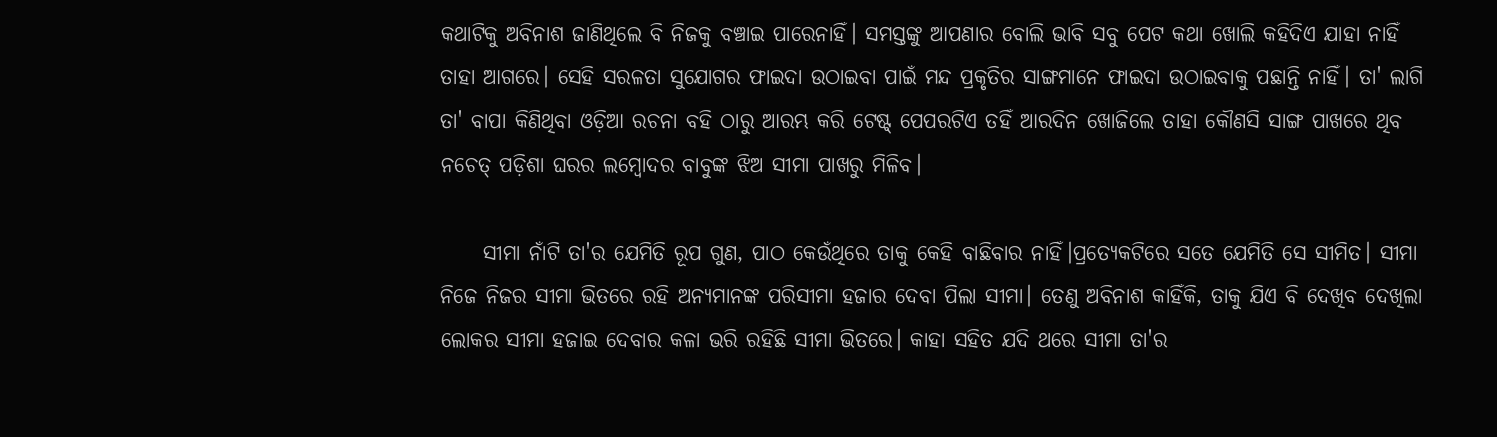କଥାଟିକୁ ଅବିନାଶ ଜାଣିଥିଲେ ବି ନିଜକୁ ବଞ୍ଚାଇ ପାରେନାହିଁ। ସମସ୍ତଙ୍କୁ ଆପଣାର ବୋଲି ଭାବି ସବୁ ପେଟ କଥା ଖୋଲି କହିଦିଏ ଯାହା ନାହିଁ ତାହା ଆଗରେ। ସେହି ସରଳତା ସୁଯୋଗର ଫାଇଦା ଉଠାଇବା ପାଇଁ ମନ୍ଦ ପ୍ରକୃତିର ସାଙ୍ଗମାନେ ଫାଇଦା ଉଠାଇବାକୁ ପଛାନ୍ତି ନାହିଁ। ତା' ଲାଗି ତା' ବାପା କିଣିଥିବା ଓଡ଼ିଆ ରଚନା ବହି ଠାରୁ ଆରମ୍ଭ କରି ଟେଷ୍ଟ୍ ପେପରଟିଏ ତହିଁ ଆରଦିନ ଖୋଜିଲେ ତାହା କୌଣସି ସାଙ୍ଗ ପାଖରେ ଥିବ ନଚେତ୍ ପଡ଼ିଶା ଘରର ଲମ୍ବୋଦର ବାବୁଙ୍କ ଝିଅ ସୀମା ପାଖରୁ ମିଳିବ।

     ସୀମା ନାଁଟି ତା'ର ଯେମିତି ରୂପ ଗୁଣ, ପାଠ କେଉଁଥିରେ ତାକୁ କେହି ବାଛିବାର ନାହିଁ।ପ୍ରତ୍ଯେକଟିରେ ସତେ ଯେମିତି ସେ ସୀମିତ। ସୀମା ନିଜେ ନିଜର ସୀମା ଭିତରେ ରହି ଅନ୍ଯମାନଙ୍କ ପରିସୀମା ହଜାର ଦେବା ପିଲା ସୀମା। ତେଣୁ ଅବିନାଶ କାହିଁକି, ତାକୁ ଯିଏ ବି ଦେଖିବ ଦେଖିଲା ଲୋକର ସୀମା ହଜାଇ ଦେବାର କଳା ଭରି ରହିଛି ସୀମା ଭିତରେ। କାହା ସହିତ ଯଦି ଥରେ ସୀମା ତା'ର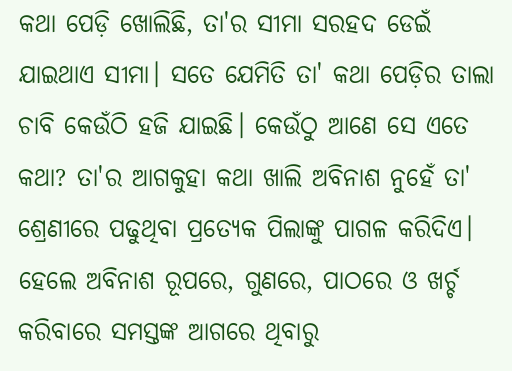କଥା ପେଡ଼ି ଖୋଲିଛି, ତା'ର ସୀମା ସରହଦ ଡେଇଁ ଯାଇଥାଏ ସୀମା। ସତେ ଯେମିତି ତା' କଥା ପେଡ଼ିର ତାଲା ଚାବି କେଉଁଠି ହଜି ଯାଇଛି। କେଉଁଠୁ ଆଣେ ସେ ଏତେ କଥା? ତା'ର ଆଗକୁହା କଥା ଖାଲି ଅବିନାଶ ନୁହେଁ ତା' ଶ୍ରେଣୀରେ ପଢୁଥିବା ପ୍ରତ୍ୟେକ ପିଲାଙ୍କୁ ପାଗଳ କରିଦିଏ। ହେଲେ ଅବିନାଶ ରୂପରେ, ଗୁଣରେ, ପାଠରେ ଓ ଖର୍ଚ୍ଚ କରିବାରେ ସମସ୍ତଙ୍କ ଆଗରେ ଥିବାରୁ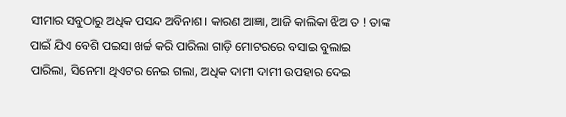ସୀମାର ସବୁଠାରୁ ଅଧିକ ପସନ୍ଦ ଅବିନାଶ। କାରଣ ଆଜ୍ଞା, ଆଜି କାଲିକା ଝିଅ ତ ! ତାଙ୍କ ପାଇଁ ଯିଏ ବେଶି ପଇସା ଖର୍ଚ୍ଚ କରି ପାରିଲା ଗାଡ଼ି ମୋଟରରେ ବସାଇ ବୁଲାଇ ପାରିଲା, ସିନେମା ଥିଏଟର ନେଇ ଗଲା, ଅଧିକ ଦାମୀ ଦାମୀ ଉପହାର ଦେଇ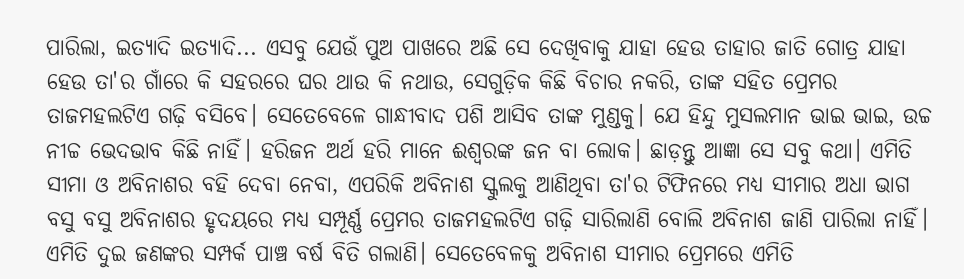ପାରିଲା, ଇତ୍ୟାଦି ଇତ୍ୟାଦି... ଏସବୁ ଯେଉଁ ପୁଅ ପାଖରେ ଅଛି ସେ ଦେଖିବାକୁ ଯାହା ହେଉ ତାହାର ଜାତି ଗୋତ୍ର ଯାହା ହେଉ ତା'ର ଗାଁରେ କି ସହରରେ ଘର ଥାଉ କି ନଥାଉ, ସେଗୁଡ଼ିକ କିଛି ବିଚାର ନକରି, ତାଙ୍କ ସହିତ ପ୍ରେମର ତାଜମହଲଟିଏ ଗଢ଼ି ବସିବେ। ସେତେବେଳେ ଗାନ୍ଧୀବାଦ ପଶି ଆସିବ ତାଙ୍କ ମୁଣ୍ଡକୁ। ଯେ ହିନ୍ଦୁ ମୁସଲମାନ ଭାଇ ଭାଇ, ଉଚ୍ଚ ନୀଚ୍ଚ ଭେଦଭାବ କିଛି ନାହିଁ। ହରିଜନ ଅର୍ଥ ହରି ମାନେ ଈଶ୍ୱରଙ୍କ ଜନ ବା ଲୋକ। ଛାଡ଼ନ୍ତୁ ଆଜ୍ଞା ସେ ସବୁ କଥା। ଏମିତି ସୀମା ଓ ଅବିନାଶର ବହି ଦେବା ନେବା, ଏପରିକି ଅବିନାଶ ସ୍କୁଲକୁ ଆଣିଥିବା ତା'ର ଟିଫିନରେ ମଧ୍ୟ ସୀମାର ଅଧା ଭାଗ ବସୁ ବସୁ ଅବିନାଶର ହୃଦୟରେ ମଧ୍ୟ ସମ୍ପୂର୍ଣ୍ଣ ପ୍ରେମର ତାଜମହଲଟିଏ ଗଢ଼ି ସାରିଲାଣି ବୋଲି ଅବିନାଶ ଜାଣି ପାରିଲା ନାହିଁ। ଏମିତି ଦୁଇ ଜଣଙ୍କର ସମ୍ପର୍କ ପାଞ୍ଚ ବର୍ଷ ବିତି ଗଲାଣି। ସେତେବେଳକୁ ଅବିନାଶ ସୀମାର ପ୍ରେମରେ ଏମିତି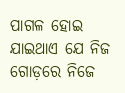ପାଗଳ ହୋଇ ଯାଇଥାଏ ଯେ ନିଜ ଗୋଡ଼ରେ ନିଜେ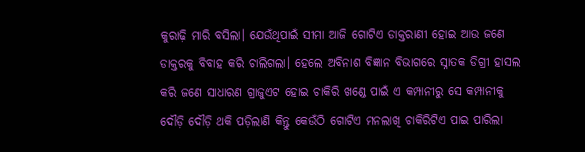କୁରାଢ଼ି ମାରି ବସିଲା। ଯେଉଁଥିପାଇଁ ସୀମା ଆଜି ଗୋଟିଏ ଡାକ୍ତରାଣୀ ହୋଇ ଆଉ ଜଣେ ଡାକ୍ତରକୁ ବିବାହ କରି ଚାଲିଗଲା। ହେଲେ ଅବିନାଶ ବିଜ୍ଞାନ ବିଭାଗରେ ସ୍ନାତକ ଡିଗ୍ରୀ ହାସଲ କରି ଜଣେ ସାଧାରଣ ଗ୍ରାଜୁଏଟ ହୋଇ ଚାକିରି ଖଣ୍ଡେ ପାଇଁ ଏ କମ୍ପାନୀରୁ ସେ କମ୍ପାନୀକୁ ଦୌଡ଼ି ଦୌଡ଼ି ଥକି ପଡ଼ିଲାଣି କିନ୍ତୁ କେଉଁଠି ଗୋଟିଏ ମନଲାଖି ଚାକିରିଟିଏ ପାଇ ପାରିଲା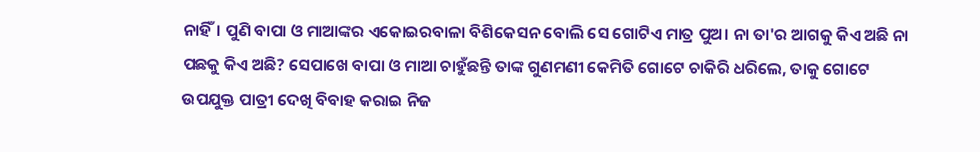ନାହିଁ। ପୁଣି ବାପା ଓ ମାଆଙ୍କର ଏକୋଇରବାଳା ବିଶିକେସନ ବୋଲି ସେ ଗୋଟିଏ ମାତ୍ର ପୁଅ। ନା ତା'ର ଆଗକୁ କିଏ ଅଛି ନା ପଛକୁ କିଏ ଅଛି? ସେପାଖେ ବାପା ଓ ମାଆ ଚାହୁଁଛନ୍ତି ତାଙ୍କ ଗୁଣମଣୀ କେମିତି ଗୋଟେ ଚାକିରି ଧରିଲେ, ତାକୁ ଗୋଟେ ଉପଯୁକ୍ତ ପାତ୍ରୀ ଦେଖି ବିବାହ କରାଇ ନିଜ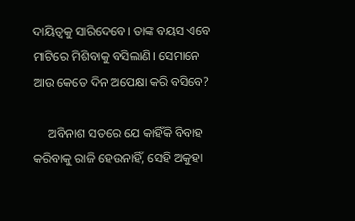ଦାୟିତ୍ବକୁ ସାରିଦେବେ। ତାଙ୍କ ବୟସ ଏବେ ମାଟିରେ ମିଶିବାକୁ ବସିଲାଣି। ସେମାନେ ଆଉ କେତେ ଦିନ ଅପେକ୍ଷା କରି ବସିବେ?

     ଅବିନାଶ ସତରେ ଯେ କାହିଁକି ବିବାହ କରିବାକୁ ରାଜି ହେଉନାହିଁ, ସେହି ଅକୁହା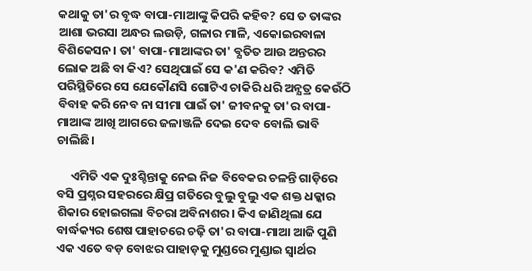କଥାକୁ ତା'ର ବୃଦ୍ଧ ବାପା-ମାଆଙ୍କୁ କିପରି କହିବ? ସେ ତ ତାଙ୍କର ଆଶା ଭରସା ଅନ୍ଧର ଲଉଡ଼ି, ଗଳାର ମାଳି, ଏକୋଇରବାଳା ବିଶିକେସନ। ତା' ବାପା-ମାଆଙ୍କର ତା' ବ୍ଯତିତ ଆଉ ଅନ୍ତରର ଲୋକ ଅଛି ବା କିଏ? ସେଥିପାଇଁ ସେ କ'ଣ କରିବ? ଏମିତି ପରିସ୍ଥିତିରେ ସେ ଯେକୌଣସି ଗୋଟିଏ ଚାକିରି ଧରି ଅନ୍ଯତ୍ର କେଉଁଠି ବିବାହ କରି ନେବ ନା ସୀମା ପାଇଁ ତା' ଜୀବନକୁ ତା'ର ବାପା-ମାଆଙ୍କ ଆଖି ଆଗରେ ଜଳାଞ୍ଜଳି ଦେଇ ଦେବ ବୋଲି ଭାବି ଚାଲିଛି।

     ଏମିତି ଏକ ଦୁଃଶ୍ଚିନ୍ତାକୁ ନେଇ ନିଜ ବିବେକର ଚଳନ୍ତି ଗାଡ଼ିରେ ବସି ପ୍ରଶ୍ନର ସହରରେ କ୍ଷିପ୍ର ଗତିରେ ବୁଲୁ ବୁଲୁ ଏକ ଶକ୍ତ ଧକ୍କାର ଶିକାର ହୋଇଗଲା ବିଚରା ଅବିନାଶର। କିଏ ଜାଣିଥିଲା ଯେ ବାର୍ଦ୍ଧକ୍ୟର ଶେଷ ପାହାଚରେ ଚଢ଼ି ତା'ର ବାପା-ମାଆ ଆଜି ପୁଣି ଏକ ଏତେ ବଡ଼ ବୋଝର ପାହାଡ଼କୁ ମୁଣ୍ଡରେ ମୁଣ୍ଡାଇ ସ୍ବାର୍ଥର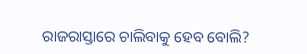ରାଜରାସ୍ତାରେ ଚାଲିବାକୁ ହେବ ବୋଲି?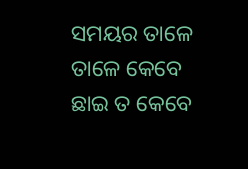ସମୟର ତାଳେ ତାଳେ କେବେ ଛାଇ ତ କେବେ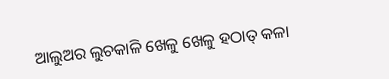ଆଲୁଅର ଲୁଚକାଳି ଖେଳୁ ଖେଳୁ ହଠାତ୍ କଳା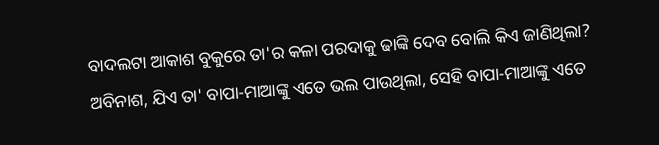ବାଦଲଟା ଆକାଶ ବୁକୁରେ ତା'ର କଳା ପରଦାକୁ ଢାଙ୍କି ଦେବ ବୋଲି କିଏ ଜାଣିଥିଲା? ଅବିନାଶ, ଯିଏ ତା' ବାପା-ମାଆଙ୍କୁ ଏତେ ଭଲ ପାଉଥିଲା, ସେହି ବାପା-ମାଆଙ୍କୁ ଏତେ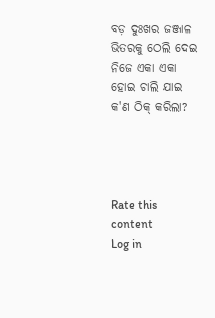ବଡ଼ ଦୁଃଖର ଜଞ୍ଜାଳ ଭିତରକୁ ଠେଲି ଦେଇ ନିଜେ ଏକା ଏକା ହୋଇ ଚାଲି ଯାଇ କ'ଣ ଠିକ୍ କରିଲା?




Rate this content
Log in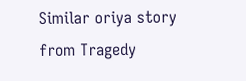Similar oriya story from Tragedy